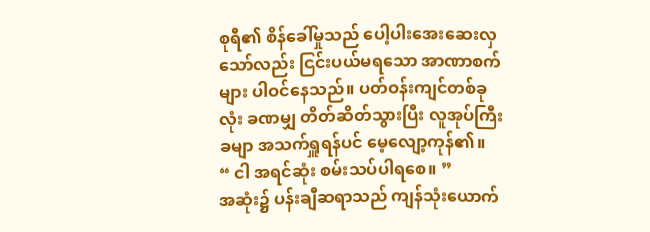စုရီ၏ စိန်ခေါ်မှုသည် ပေါ့ပါးအေးဆေးလှ သော်လည်း ငြင်းပယ်မရသော အာဏာစက်များ ပါဝင်နေသည်။ ပတ်ဝန်းကျင်တစ်ခုလုံး ခဏမျှ တိတ်ဆိတ်သွားပြီး လူအုပ်ကြီးခမျာ အသက်ရှူရန်ပင် မေ့လျော့ကုန်၏။
“ ငါ အရင်ဆုံး စမ်းသပ်ပါရစေ။ ”
အဆုံး၌ ပန်းချီဆရာသည် ကျန်သုံးယောက်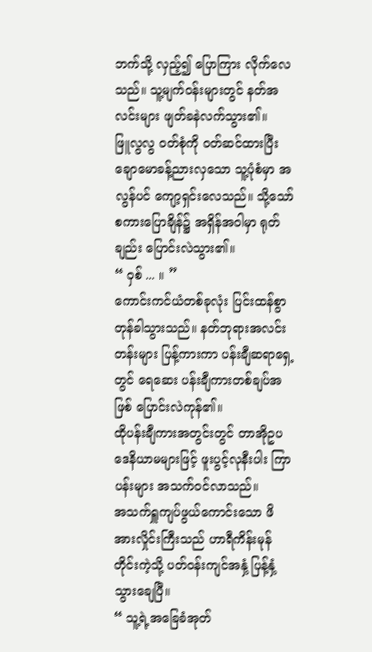ဘက်သို့ လှည့်၍ ပြောကြား လိုက်လေသည်။ သူ့မျက်ဝန်းများတွင် နတ်အလင်းများ ဖျတ်ခနဲလက်သွား၏။
ဖြူလွလွ ဝတ်စုံကို ဝတ်ဆင်ထားပြီး ချောမောခန့်ညားလှသော သူ့ပုံစံမှာ အလွန်ပင် ကျော့ရှင်းလေသည်။ သို့သော် စကားပြောချိန်၌ အရှိန်အဝါမှာ ရုတ်ချည်း ပြောင်းလဲသွား၏။
“ ဝှစ် ... ။ ”
ကောင်းကင်ယံတစ်ခုလုံး ပြင်းထန်စွာ တုန်ခါသွားသည်။ နတ်ဘုရားအလင်းတန်းများ ပြန့်ကားကာ ပန်းချီဆရာရှေ့တွင် ရေဆေး ပန်းချီကားတစ်ချပ်အဖြစ် ပြောင်းလဲကုန်၏။
ထိုပန်းချီကားအတွင်းတွင် တာအိုဥပဒေနိယာမများဖြင့် ဖူးပွင့်လုနီးပါး ကြာပန်းများ အသက်ဝင်လာသည်။
အသက်ရှူကျပ်ဖွယ်ကောင်းသော ဖိအားလှိုင်းကြီးသည် ဟာရီကိန်းမုန်တိုင်းကဲ့သို့ ပတ်ဝန်းကျင်အနှံ့ ပြန့်နှံ့သွားချေပြီ။
“ သူ့ရဲ့အခြေခံအုတ်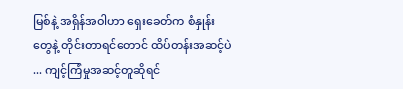မြစ်နဲ့ အရှိန်အဝါဟာ ရှေးခေတ်က စံနှုန်းတွေနဲ့ တိုင်းတာရင်တောင် ထိပ်တန်းအဆင့်ပဲ ... ကျင့်ကြံမှုအဆင့်တူဆိုရင်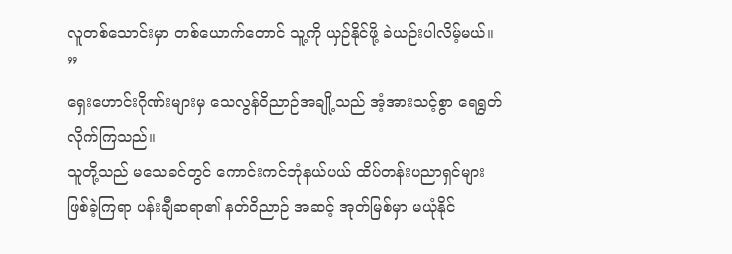လူတစ်သောင်းမှာ တစ်ယောက်တောင် သူ့ကို ယှဉ်နိုင်ဖို့ ခဲယဉ်းပါလိမ့်မယ်။ ”
ရှေးဟောင်းဂိုဏ်းများမှ သေလွန်ဝိညာဉ်အချို့သည် အံ့အားသင့်စွာ ရေရွတ်လိုက်ကြသည်။
သူတို့သည် မသေခင်တွင် ကောင်းကင်ဘုံနယ်ပယ် ထိပ်တန်းပညာရှင်များ ဖြစ်ခဲ့ကြရာ ပန်းချီဆရာ၏ နတ်ဝိညာဉ် အဆင့် အုတ်မြစ်မှာ မယုံနိုင်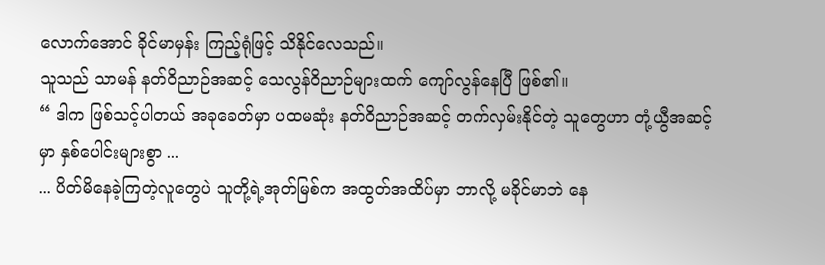လောက်အောင် ခိုင်မာမှန်း ကြည့်ရုံဖြင့် သိနိုင်လေသည်။
သူသည် သာမန် နတ်ဝိညာဉ်အဆင့် သေလွန်ဝိညာဉ်များထက် ကျော်လွန်နေပြီ ဖြစ်၏။
“ ဒါက ဖြစ်သင့်ပါတယ် အခုခေတ်မှာ ပထမဆုံး နတ်ဝိညာဉ်အဆင့် တက်လှမ်းနိုင်တဲ့ သူတွေဟာ တုံ့ယွီအဆင့်မှာ နှစ်ပေါင်းများစွာ ...
... ပိတ်မိနေခဲ့ကြတဲ့လူတွေပဲ သူတို့ရဲ့အုတ်မြစ်က အထွတ်အထိပ်မှာ ဘာလို့ မခိုင်မာဘဲ နေ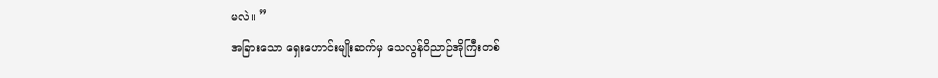မလဲ။ ”
အခြားသော ရှေးဟောင်းမျိုးဆက်မှ သေလွန်ဝိညာဉ်အိုကြီးတစ်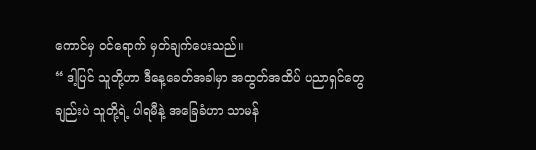ကောင်မှ ဝင်ရောက် မှတ်ချက်ပေးသည်။
“ ဒါ့ပြင် သူတို့ဟာ ဒီနေ့ခေတ်အခါမှာ အထွတ်အထိပ် ပညာရှင်တွေချည်းပဲ သူတို့ရဲ့ ပါရမီနဲ့ အခြေခံဟာ သာမန်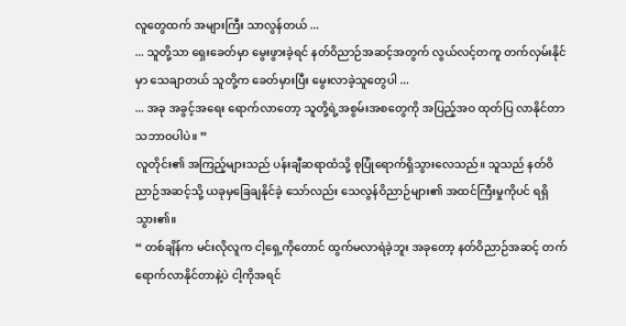လူတွေထက် အများကြီး သာလွန်တယ် ...
... သူတို့သာ ရှေးခေတ်မှာ မွေးဖွားခဲ့ရင် နတ်ဝိညာဉ်အဆင့်အတွက် လွယ်လင့်တကူ တက်လှမ်းနိုင်မှာ သေချာတယ် သူတို့က ခေတ်မှားပြီး မွေးလာခဲ့သူတွေပါ ...
... အခု အခွင့်အရေး ရောက်လာတော့ သူတို့ရဲ့အစွမ်းအစတွေကို အပြည့်အဝ ထုတ်ပြ လာနိုင်တာ သဘာဝပါပဲ။ ”
လူတိုင်း၏ အကြည့်များသည် ပန်းချီဆရာထံသို့ စုပြုံရောက်ရှိသွားလေသည်။ သူသည် နတ်ဝိညာဉ်အဆင့်သို့ ယခုမှခြေချနိုင်ခဲ့ သော်လည်း သေလွန်ဝိညာဉ်များ၏ အထင်ကြီးမှုကိုပင် ရရှိသွား၏။
“ တစ်ချိန်က မင်းလိုလူက ငါ့ရှေ့ကိုတောင် ထွက်မလာရဲခဲ့ဘူး အခုတော့ နတ်ဝိညာဉ်အဆင့် တက်ရောက်လာနိုင်တာနဲ့ပဲ ငါ့ကိုအရင်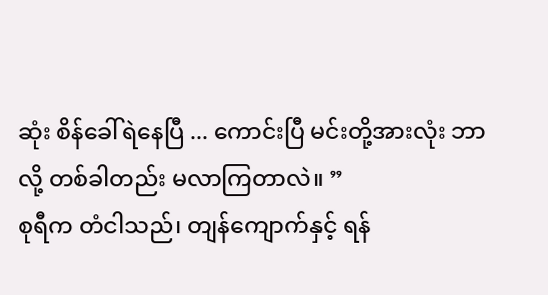ဆုံး စိန်ခေါ်ရဲနေပြီ ... ကောင်းပြီ မင်းတို့အားလုံး ဘာလို့ တစ်ခါတည်း မလာကြတာလဲ။ ”
စုရီက တံငါသည်၊ တျန်ကျောက်နှင့် ရန်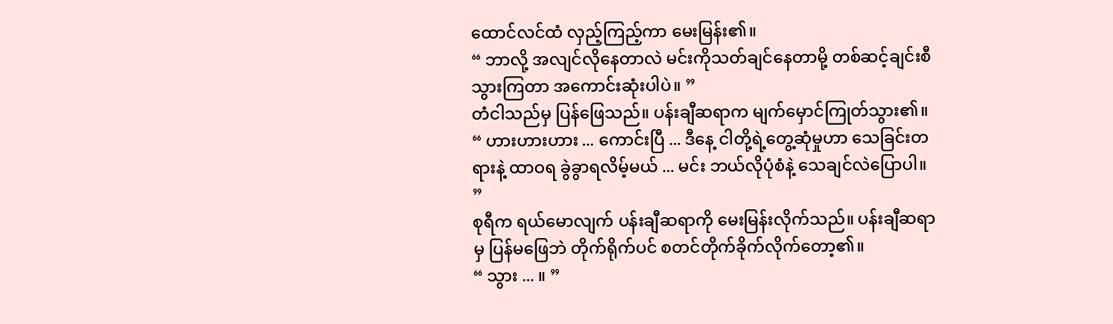ထောင်လင်ထံ လှည့်ကြည့်ကာ မေးမြန်း၏။
“ ဘာလို့ အလျင်လိုနေတာလဲ မင်းကိုသတ်ချင်နေတာမို့ တစ်ဆင့်ချင်းစီ သွားကြတာ အကောင်းဆုံးပါပဲ။ ”
တံငါသည်မှ ပြန်ဖြေသည်။ ပန်းချီဆရာက မျက်မှောင်ကြုတ်သွား၏။
“ ဟားဟားဟား ... ကောင်းပြီ ... ဒီနေ့ ငါတို့ရဲ့တွေ့ဆုံမှုဟာ သေခြင်းတရားနဲ့ ထာဝရ ခွဲခွာရလိမ့်မယ် ... မင်း ဘယ်လိုပုံစံနဲ့ သေချင်လဲပြောပါ။ ”
စုရီက ရယ်မောလျက် ပန်းချီဆရာကို မေးမြန်းလိုက်သည်။ ပန်းချီဆရာမှ ပြန်မဖြေဘဲ တိုက်ရိုက်ပင် စတင်တိုက်ခိုက်လိုက်တော့၏။
“ သွား ... ။ ”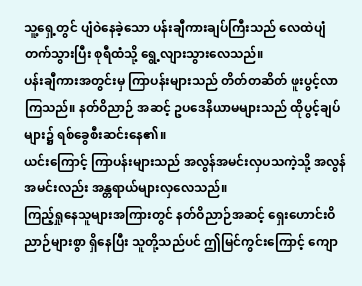သူ့ရှေ့တွင် ပျံဝဲနေခဲ့သော ပန်းချီကားချပ်ကြီးသည် လေထဲပျံတက်သွားပြီး စုရီထံသို့ ရွေ့လျားသွားလေသည်။
ပန်းချီကားအတွင်းမှ ကြာပန်းများသည် တိတ်တဆိတ် ဖူးပွင့်လာကြသည်။ နတ်ဝိညာဉ် အဆင့် ဥပဒေနိယာမများသည် ထိုပွင့်ချပ်များ၌ ရစ်ခွေစီးဆင်းနေ၏။
ယင်းကြောင့် ကြာပန်းများသည် အလွန်အမင်းလှပသကဲ့သို့ အလွန်အမင်းလည်း အန္တရာယ်များလှလေသည်။
ကြည့်ရှုနေသူများအကြားတွင် နတ်ဝိညာဉ်အဆင့် ရှေးဟောင်းဝိညာဉ်များစွာ ရှိနေပြီး သူတို့သည်ပင် ဤမြင်ကွင်းကြောင့် ကျော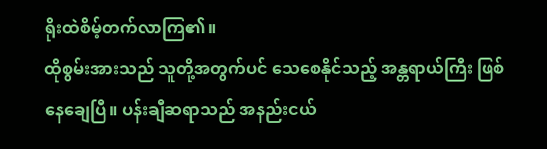ရိုးထဲစိမ့်တက်လာကြ၏။
ထိုစွမ်းအားသည် သူတို့အတွက်ပင် သေစေနိုင်သည့် အန္တရာယ်ကြီး ဖြစ်နေချေပြီ။ ပန်းချီဆရာသည် အနည်းငယ်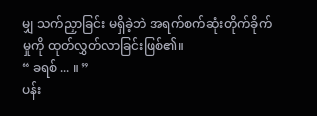မျှ သက်ညှာခြင်း မရှိခဲ့ဘဲ အရက်စက်ဆုံးတိုက်ခိုက်မှုကို ထုတ်လွှတ်လာခြင်းဖြစ်၏။
“ ခရစ် ... ။ ”
ပန်း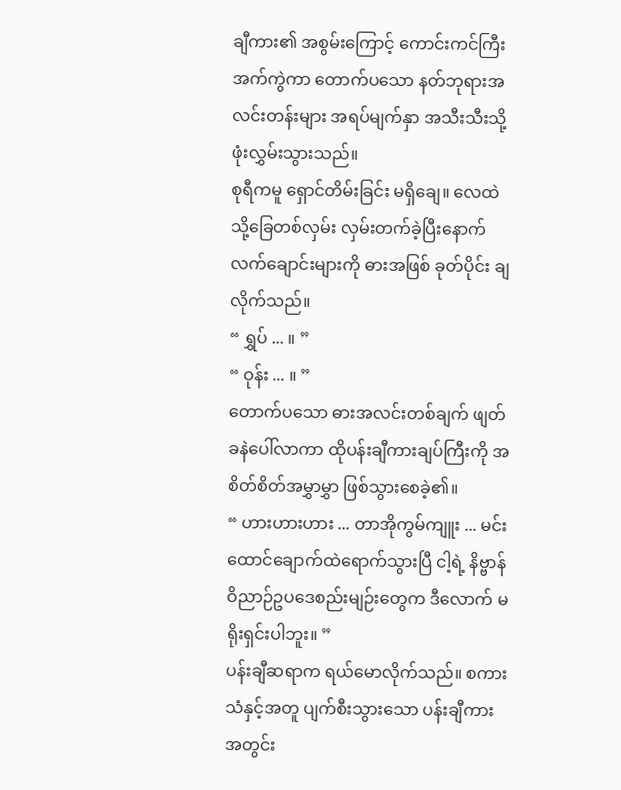ချီကား၏ အစွမ်းကြောင့် ကောင်းကင်ကြီးအက်ကွဲကာ တောက်ပသော နတ်ဘုရားအလင်းတန်းများ အရပ်မျက်နှာ အသီးသီးသို့ ဖုံးလွှမ်းသွားသည်။
စုရီကမူ ရှောင်တိမ်းခြင်း မရှိချေ။ လေထဲသို့ခြေတစ်လှမ်း လှမ်းတက်ခဲ့ပြီးနောက် လက်ချောင်းများကို ဓားအဖြစ် ခုတ်ပိုင်း ချလိုက်သည်။
“ ရွှပ် ... ။ ”
“ ဝုန်း ... ။ ”
တောက်ပသော ဓားအလင်းတစ်ချက် ဖျတ်ခနဲပေါ်လာကာ ထိုပန်းချီကားချပ်ကြီးကို အစိတ်စိတ်အမွှာမွှာ ဖြစ်သွားစေခဲ့၏။
“ ဟားဟားဟား ... တာအိုကွမ်ကျူး ... မင်းထောင်ချောက်ထဲရောက်သွားပြီ ငါ့ရဲ့ နိဗ္ဗာန် ဝိညာဉ်ဥပဒေစည်းမျဉ်းတွေက ဒီလောက် မရိုးရှင်းပါဘူး။ ”
ပန်းချီဆရာက ရယ်မောလိုက်သည်။ စကားသံနှင့်အတူ ပျက်စီးသွားသော ပန်းချီကား အတွင်း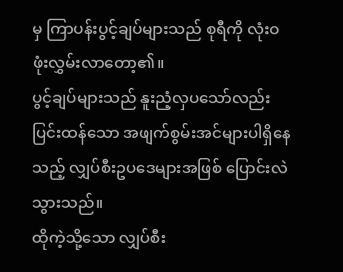မှ ကြာပန်းပွင့်ချပ်များသည် စုရီကို လုံးဝ ဖုံးလွှမ်းလာတော့၏။
ပွင့်ချပ်များသည် နူးညံ့လှပသော်လည်း ပြင်းထန်သော အဖျက်စွမ်းအင်များပါရှိနေသည့် လျှပ်စီးဥပဒေများအဖြစ် ပြောင်းလဲသွားသည်။
ထိုကဲ့သို့သော လျှပ်စီး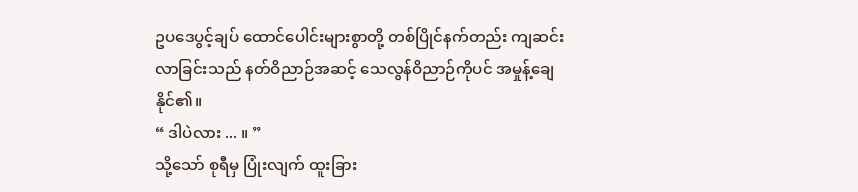ဥပဒေပွင့်ချပ် ထောင်ပေါင်းများစွာတို့ တစ်ပြိုင်နက်တည်း ကျဆင်းလာခြင်းသည် နတ်ဝိညာဉ်အဆင့် သေလွန်ဝိညာဉ်ကိုပင် အမှုန့်ချေနိုင်၏။
“ ဒါပဲလား ... ။ ”
သို့သော် စုရီမှ ပြုံးလျက် ထူးခြား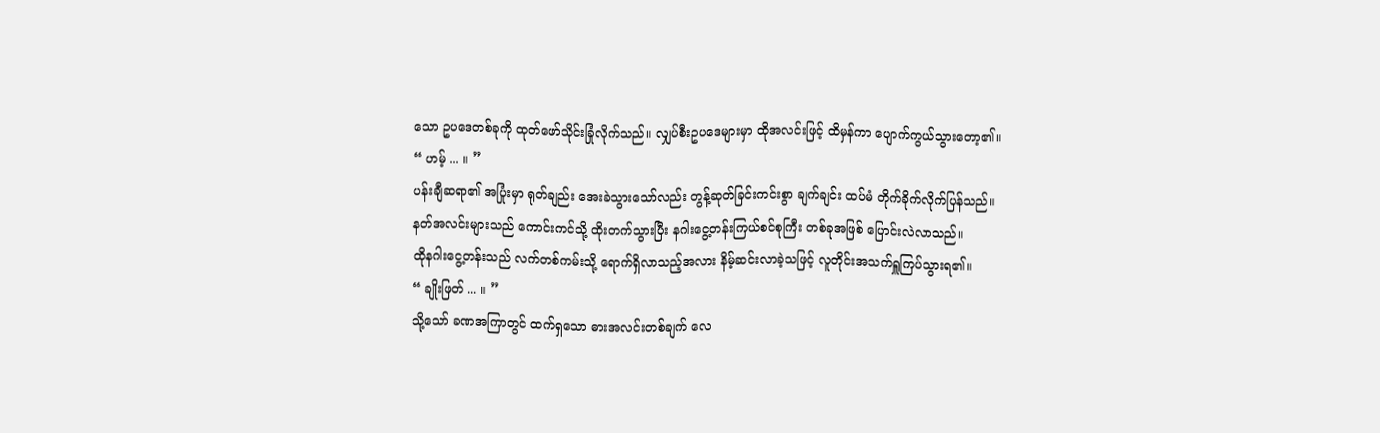သော ဥပဒေတစ်ခုကို ထုတ်ဖော်သိုင်းခြုံလိုက်သည်။ လျှပ်စီးဥပဒေများမှာ ထိုအလင်းဖြင့် ထိမှန်ကာ ပျောက်ကွယ်သွားတော့၏။
“ ဟမ့် ... ။ ”
ပန်းချီဆရာ၏ အပြုံးမှာ ရုတ်ချည်း အေးခဲသွားသော်လည်း တွန့်ဆုတ်ခြင်းကင်းစွာ ချက်ချင်း ထပ်မံ တိုက်ခိုက်လိုက်ပြန်သည်။
နတ်အလင်းများသည် ကောင်းကင်သို့ ထိုးတက်သွားပြီး နဂါးငွေ့တန်းကြယ်စင်စုကြီး တစ်ခုအဖြစ် ပြောင်းလဲလာသည်။
ထိုနဂါးငွေ့တန်းသည် လက်တစ်ကမ်းသို့ ရောက်ရှိလာသည့်အလား နိမ့်ဆင်းလာခဲ့သဖြင့် လူတိုင်းအသက်ရှူကြပ်သွားရ၏။
“ ချိုးဖြတ် ... ။ ”
သို့သော် ခဏအကြာတွင် ထက်ရှသော ဓားအလင်းတစ်ချက် လေ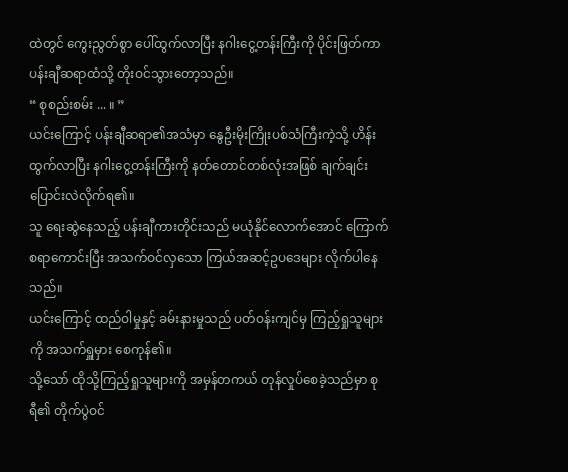ထဲတွင် ကွေးညွတ်စွာ ပေါ်ထွက်လာပြီး နဂါးငွေ့တန်းကြီးကို ပိုင်းဖြတ်ကာ ပန်းချီဆရာထံသို့ တိုးဝင်သွားတော့သည်။
“ စုစည်းစမ်း ... ။ ”
ယင်းကြောင့် ပန်းချီဆရာ၏အသံမှာ နွေဦးမိုးကြိုးပစ်သံကြီးကဲ့သို့ ဟိန်းထွက်လာပြီး နဂါးငွေ့တန်းကြီးကို နတ်တောင်တစ်လုံးအဖြစ် ချက်ချင်း ပြောင်းလဲလိုက်ရ၏။
သူ ရေးဆွဲနေသည့် ပန်းချီကားတိုင်းသည် မယုံနိုင်လောက်အောင် ကြောက်စရာကောင်းပြီး အသက်ဝင်လှသော ကြယ်အဆင့်ဥပဒေများ လိုက်ပါနေသည်။
ယင်းကြောင့် ထည်ဝါမှုနှင့် ခမ်းနားမှုသည် ပတ်ဝန်းကျင်မှ ကြည့်ရှုသူများကို အသက်ရှူမှား စေကုန်၏။
သို့သော် ထိုသို့ကြည့်ရှုသူများကို အမှန်တကယ် တုန်လှုပ်စေခဲ့သည်မှာ စုရီ၏ တိုက်ပွဲဝင်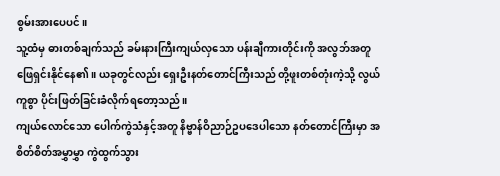စွမ်းအားပေပင်။
သူ့ထံမှ ဓားတစ်ချက်သည် ခမ်းနားကြီးကျယ်လှသော ပန်းချီကားတိုင်းကို အလွဘ်အတူ ဖြေရှင်းနိုင်နေ၏။ ယခုတွင်လည်း ရှေးဦးနတ်တောင်ကြီးသည် တို့ဖူးတစ်တုံးကဲ့သို့ လွယ်ကူစွာ ပိုင်းဖြတ်ခြင်းခံလိုက်ရတော့သည်။
ကျယ်လောင်သော ပေါက်ကွဲသံနှင့်အတူ နိဗ္ဗာန်ဝိညာဉ်ဥပဒေပါသော နတ်တောင်ကြီးမှာ အစိတ်စိတ်အမွှာမွှာ ကွဲထွက်သွား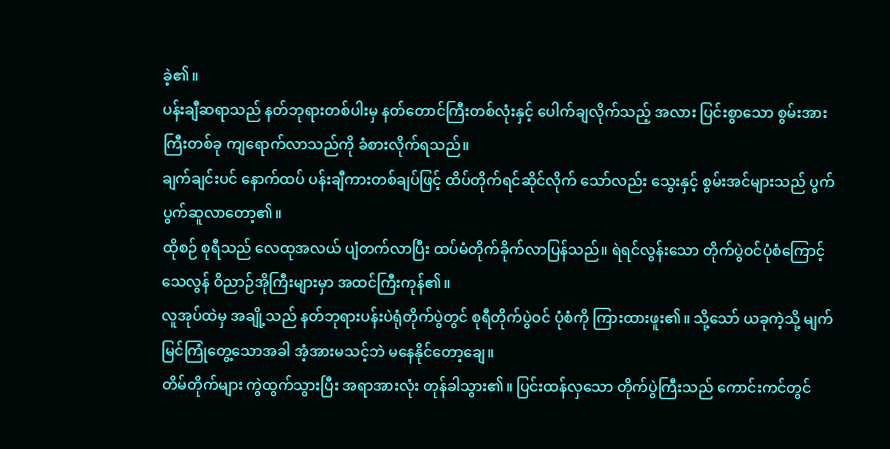ခဲ့၏။
ပန်းချီဆရာသည် နတ်ဘုရားတစ်ပါးမှ နတ်တောင်ကြီးတစ်လုံးနှင့် ပေါက်ချလိုက်သည့် အလား ပြင်းစွာသော စွမ်းအားကြီးတစ်ခု ကျရောက်လာသည်ကို ခံစားလိုက်ရသည်။
ချက်ချင်းပင် နောက်ထပ် ပန်းချီကားတစ်ချပ်ဖြင့် ထိပ်တိုက်ရင်ဆိုင်လိုက် သော်လည်း သွေးနှင့် စွမ်းအင်များသည် ပွက်ပွက်ဆူလာတော့၏။
ထိုစဉ် စုရီသည် လေထုအလယ် ပျံတက်လာပြီး ထပ်မံတိုက်ခိုက်လာပြန်သည်။ ရဲရင်လွန်းသော တိုက်ပွဲဝင်ပုံစံကြောင့် သေလွန် ဝိညာဉ်အိုကြီးများမှာ အထင်ကြီးကုန်၏။
လူအုပ်ထဲမှ အချို့သည် နတ်ဘုရားပန်းပဲရုံတိုက်ပွဲတွင် စုရီတိုက်ပွဲဝင် ပုံစံကို ကြားထားဖူး၏။ သို့သော် ယခုကဲ့သို့ မျက်မြင်ကြုံတွေ့သောအခါ အံ့အားမသင့်ဘဲ မနေနိုင်တော့ချေ။
တိမ်တိုက်များ ကွဲထွက်သွားပြီး အရာအားလုံး တုန်ခါသွား၏။ ပြင်းထန်လှသော တိုက်ပွဲကြီးသည် ကောင်းကင်တွင်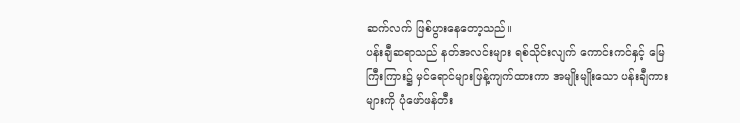ဆက်လက် ဖြစ်ပွားနေတော့သည်။
ပန်းချီဆရာသည် နတ်အလင်းများ ရစ်သိုင်းလျက် ကောင်းကင်နှင့် မြေကြီးကြား၌ မှင်ရောင်များဖြန့်ကျက်ထားကာ အမျိုးမျိုးသော ပန်းချီကားများကို ပုံဖော်ဖန်တီး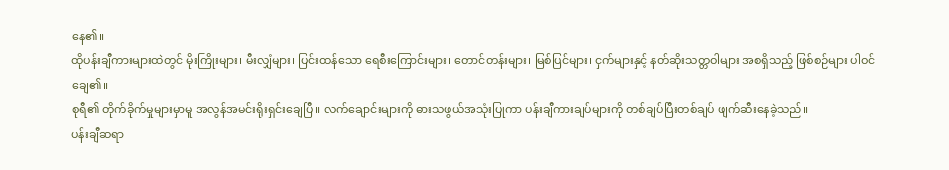နေ၏။
ထိုပန်းချီကားများထဲတွင် မိုးကြိုးများ၊ မီးလျှံများ၊ ပြင်းထန်သော ရေစီးကြောင်းများ၊ တောင်တန်းများ၊ မြစ်ပြင်များ၊ ငှက်များနှင့် နတ်ဆိုးသတ္တဝါများ အစရှိသည့် ဖြစ်စဉ်များ ပါဝင်ချေ၏။
စုရီ၏ တိုက်ခိုက်မှုများမှာမူ အလွန်အမင်းရိုးရှင်းချေပြီ။ လက်ချောင်းများကို ဓားသဖွယ်အသုံးပြုကာ ပန်းချီကားချပ်များကို တစ်ချပ်ပြီးတစ်ချပ် ဖျက်ဆီးနေခဲ့သည်။
ပန်းချီဆရာ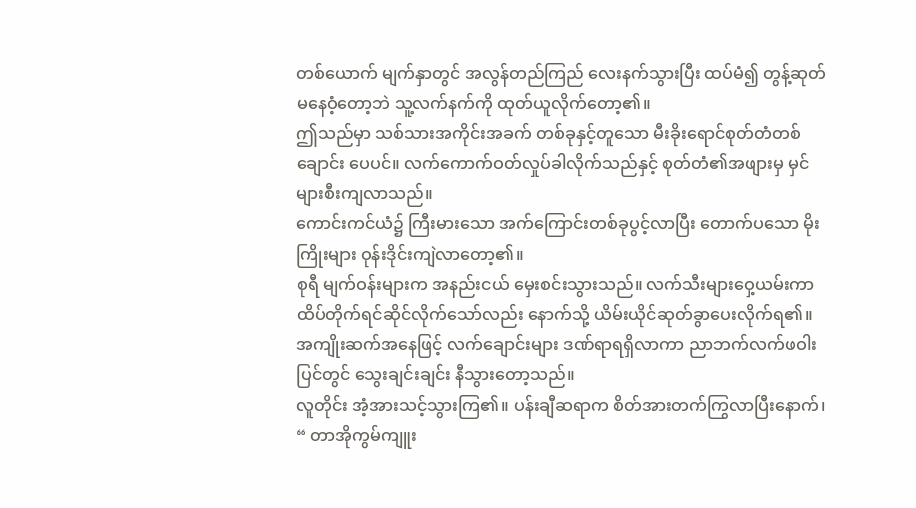တစ်ယောက် မျက်နှာတွင် အလွန်တည်ကြည် လေးနက်သွားပြီး ထပ်မံ၍ တွန့်ဆုတ်မနေဝံ့တော့ဘဲ သူ့လက်နက်ကို ထုတ်ယူလိုက်တော့၏။
ဤသည်မှာ သစ်သားအကိုင်းအခက် တစ်ခုနှင့်တူသော မီးခိုးရောင်စုတ်တံတစ်ချောင်း ပေပင်။ လက်ကောက်ဝတ်လှုပ်ခါလိုက်သည်နှင့် စုတ်တံ၏အဖျားမှ မှင်များစီးကျလာသည်။
ကောင်းကင်ယံ၌ ကြီးမားသော အက်ကြောင်းတစ်ခုပွင့်လာပြီး တောက်ပသော မိုးကြိုးများ ဝုန်းဒိုင်းကျဲလာတော့၏။
စုရီ မျက်ဝန်းများက အနည်းငယ် မှေးစင်းသွားသည်။ လက်သီးများဝှေ့ယမ်းကာ ထိပ်တိုက်ရင်ဆိုင်လိုက်သော်လည်း နောက်သို့ ယိမ်းယိုင်ဆုတ်ခွာပေးလိုက်ရ၏။
အကျိုးဆက်အနေဖြင့် လက်ချောင်းများ ဒဏ်ရာရရှိလာကာ ညာဘက်လက်ဖဝါးပြင်တွင် သွေးချင်းချင်း နီသွားတော့သည်။
လူတိုင်း အံ့အားသင့်သွားကြ၏။ ပန်းချီဆရာက စိတ်အားတက်ကြွလာပြီးနောက်၊
“ တာအိုကွမ်ကျူး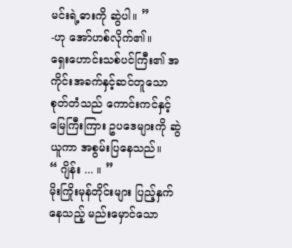မင်းရဲ့ဓားကို ဆွဲပါ။ ”
-ဟု အော်ဟစ်လိုက်၏။
ရှေးဟောင်းသစ်ပင်ကြီး၏ အကိုင်းအခက်နှင့်ဆင်တူသော စုတ်တံသည် ကောင်းကင်နှင့်မြေကြီးကြား ဥပဒေများကို ဆွဲယူကာ အစွမ်းပြနေသည်။
“ ဂျိန်း ... ။ ”
မိုးကြိုးမုန်တိုင်းများ ပြည့်နှက်နေသည့် မည်းမှောင်သော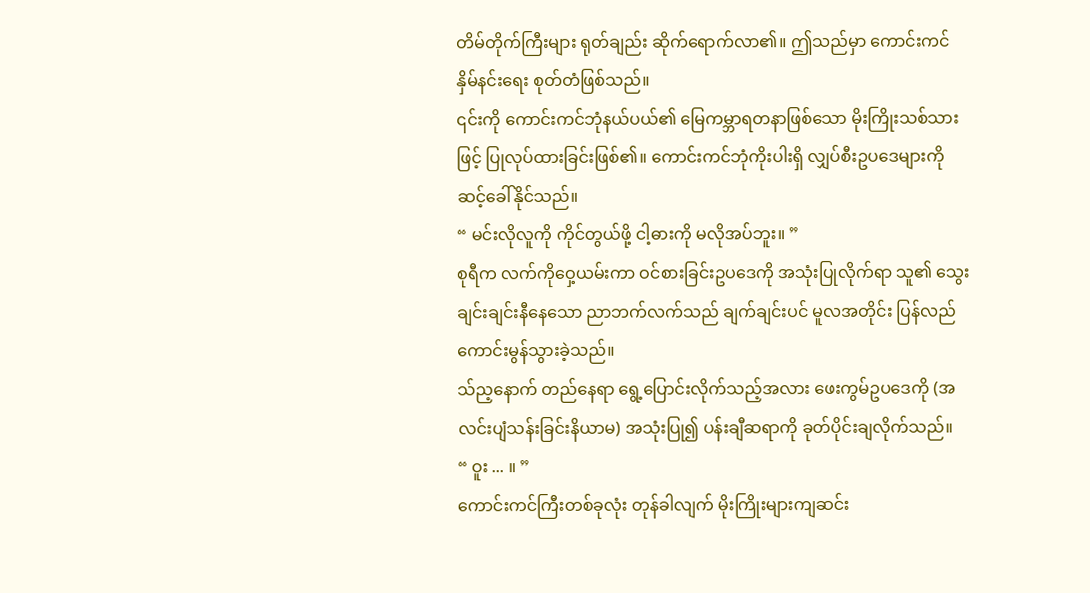တိမ်တိုက်ကြီးများ ရုတ်ချည်း ဆိုက်ရောက်လာ၏။ ဤသည်မှာ ကောင်းကင် နှိမ်နင်းရေး စုတ်တံဖြစ်သည်။
၎င်းကို ကောင်းကင်ဘုံနယ်ပယ်၏ မြေကမ္ဘာရတနာဖြစ်သော မိုးကြိုးသစ်သားဖြင့် ပြုလုပ်ထားခြင်းဖြစ်၏။ ကောင်းကင်ဘုံကိုးပါးရှိ လျှပ်စီးဥပဒေများကို ဆင့်ခေါ်နိုင်သည်။
“ မင်းလိုလူကို ကိုင်တွယ်ဖို့ ငါ့ဓားကို မလိုအပ်ဘူး။ ”
စုရီက လက်ကိုဝှေ့ယမ်းကာ ဝင်စားခြင်းဥပဒေကို အသုံးပြုလိုက်ရာ သူ၏ သွေးချင်းချင်းနီနေသော ညာဘက်လက်သည် ချက်ချင်းပင် မူလအတိုင်း ပြန်လည် ကောင်းမွန်သွားခဲ့သည်။
သ်ည့နောက် တည်နေရာ ရွေ့ပြောင်းလိုက်သည့်အလား ဖေးကွမ်ဥပဒေကို (အလင်းပျံသန်းခြင်းနိယာမ) အသုံးပြု၍ ပန်းချီဆရာကို ခုတ်ပိုင်းချလိုက်သည်။
“ ဝူး ... ။ ”
ကောင်းကင်ကြီးတစ်ခုလုံး တုန်ခါလျက် မိုးကြိုးများကျဆင်း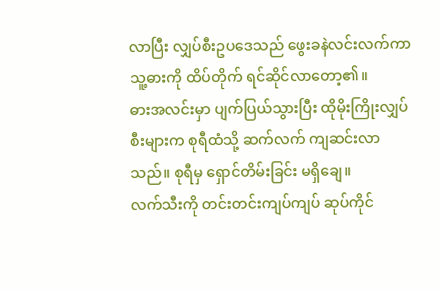လာပြီး လျှပ်စီးဥပဒေသည် ဖွေးခနဲလင်းလက်ကာ သူ့ဓားကို ထိပ်တိုက် ရင်ဆိုင်လာတော့၏။
ဓားအလင်းမှာ ပျက်ပြယ်သွားပြီး ထိုမိုးကြိုးလျှပ်စီးများက စုရီထံသို့ ဆက်လက် ကျဆင်းလာသည်။ စုရီမှ ရှောင်တိမ်းခြင်း မရှိချေ။
လက်သီးကို တင်းတင်းကျပ်ကျပ် ဆုပ်ကိုင်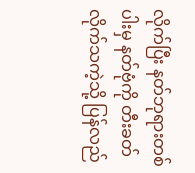လိုက်ပြီး နတ်ဘုရားတစ်ပါးမှ နတ်ဗုံကို တီးခတ်လိုက်သကဲ့သို့ ပြန်လည်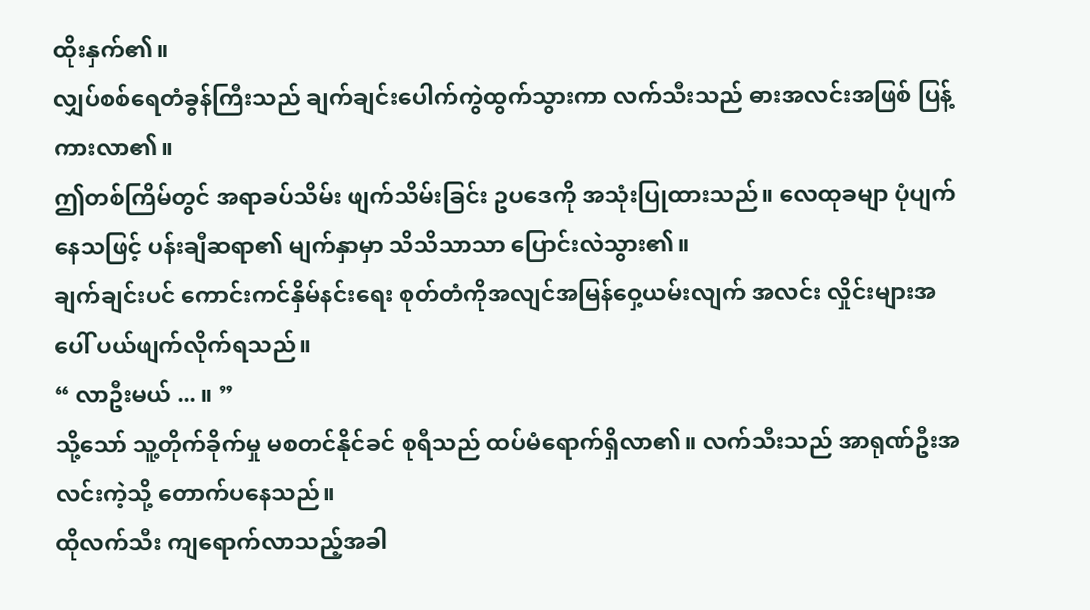ထိုးနှက်၏။
လျှပ်စစ်ရေတံခွန်ကြီးသည် ချက်ချင်းပေါက်ကွဲထွက်သွားကာ လက်သီးသည် ဓားအလင်းအဖြစ် ပြန့်ကားလာ၏။
ဤတစ်ကြိမ်တွင် အရာခပ်သိမ်း ဖျက်သိမ်းခြင်း ဥပဒေကို အသုံးပြုထားသည်။ လေထုခမျာ ပုံပျက်နေသဖြင့် ပန်းချီဆရာ၏ မျက်နှာမှာ သိသိသာသာ ပြောင်းလဲသွား၏။
ချက်ချင်းပင် ကောင်းကင်နှိမ်နင်းရေး စုတ်တံကိုအလျင်အမြန်ဝှေ့ယမ်းလျက် အလင်း လှိုင်းများအပေါ် ပယ်ဖျက်လိုက်ရသည်။
“ လာဦးမယ် ... ။ ”
သို့သော် သူ့တိုက်ခိုက်မှု မစတင်နိုင်ခင် စုရီသည် ထပ်မံရောက်ရှိလာ၏။ လက်သီးသည် အာရုဏ်ဦးအလင်းကဲ့သို့ တောက်ပနေသည်။
ထိုလက်သီး ကျရောက်လာသည့်အခါ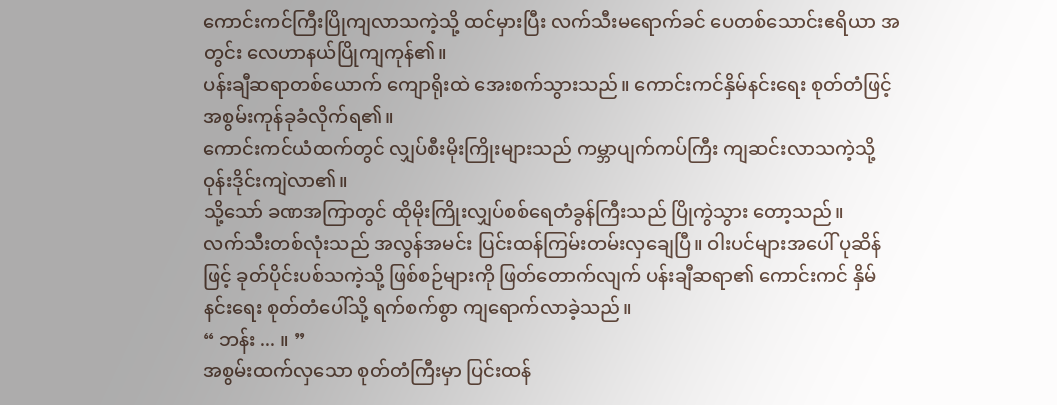ကောင်းကင်ကြီးပြိုကျလာသကဲ့သို့ ထင်မှားပြီး လက်သီးမရောက်ခင် ပေတစ်သောင်းဧရိယာ အတွင်း လေဟာနယ်ပြိုကျကုန်၏။
ပန်းချီဆရာတစ်ယောက် ကျောရိုးထဲ အေးစက်သွားသည်။ ကောင်းကင်နှိမ်နင်းရေး စုတ်တံဖြင့် အစွမ်းကုန်ခုခံလိုက်ရ၏။
ကောင်းကင်ယံထက်တွင် လျှပ်စီးမိုးကြိုးများသည် ကမ္ဘာပျက်ကပ်ကြီး ကျဆင်းလာသကဲ့သို့ ဝုန်းဒိုင်းကျဲလာ၏။
သို့သော် ခဏအကြာတွင် ထိုမိုးကြိုးလျှပ်စစ်ရေတံခွန်ကြီးသည် ပြိုကွဲသွား တော့သည်။
လက်သီးတစ်လုံးသည် အလွန်အမင်း ပြင်းထန်ကြမ်းတမ်းလှချေပြီ။ ဝါးပင်များအပေါ် ပုဆိန်ဖြင့် ခုတ်ပိုင်းပစ်သကဲ့သို့ ဖြစ်စဉ်များကို ဖြတ်တောက်လျက် ပန်းချီဆရာ၏ ကောင်းကင် နှိမ်နင်းရေး စုတ်တံပေါ်သို့ ရက်စက်စွာ ကျရောက်လာခဲ့သည်။
“ ဘန်း ... ။ ”
အစွမ်းထက်လှသော စုတ်တံကြီးမှာ ပြင်းထန်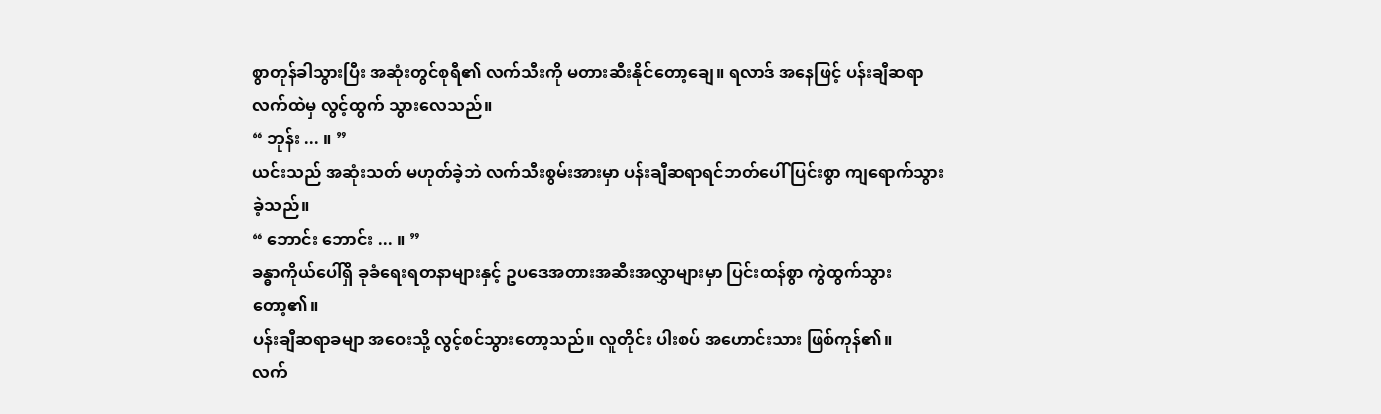စွာတုန်ခါသွားပြီး အဆုံးတွင်စုရီ၏ လက်သီးကို မတားဆီးနိုင်တော့ချေ။ ရလာဒ် အနေဖြင့် ပန်းချီဆရာလက်ထဲမှ လွင့်ထွက် သွားလေသည်။
“ ဘုန်း ... ။ ”
ယင်းသည် အဆုံးသတ် မဟုတ်ခဲ့ဘဲ လက်သီးစွမ်းအားမှာ ပန်းချီဆရာရင်ဘတ်ပေါ် ပြင်းစွာ ကျရောက်သွားခဲ့သည်။
“ ဘောင်း ဘောင်း ... ။ ”
ခန္ဓာကိုယ်ပေါ်ရှိ ခုခံရေးရတနာများနှင့် ဥပဒေအတားအဆီးအလွှာများမှာ ပြင်းထန်စွာ ကွဲထွက်သွားတော့၏။
ပန်းချီဆရာခမျာ အဝေးသို့ လွင့်စင်သွားတော့သည်။ လူတိုင်း ပါးစပ် အဟောင်းသား ဖြစ်ကုန်၏။
လက်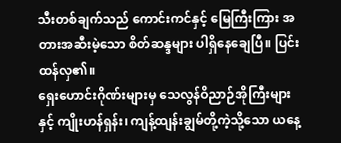သီးတစ်ချက်သည် ကောင်းကင်နှင့် မြေကြီးကြား အတားအဆီးမဲ့သော စိတ်ဆန္ဒများ ပါရှိနေချေပြီ။ ပြင်းထန်လှ၏။
ရှေးဟောင်းဂိုဏ်းများမှ သေလွန်ဝိညာဉ်အိုကြီးများနှင့် ကျိုးဟန်ရှန်း၊ ကျန့်ထျန်းချွမ်တို့ကဲ့သို့သော ယနေ့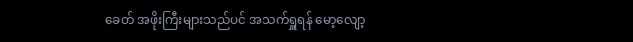ခေတ် အဖိုးကြီးများသည်ပင် အသက်ရှူရန် မော့လျော့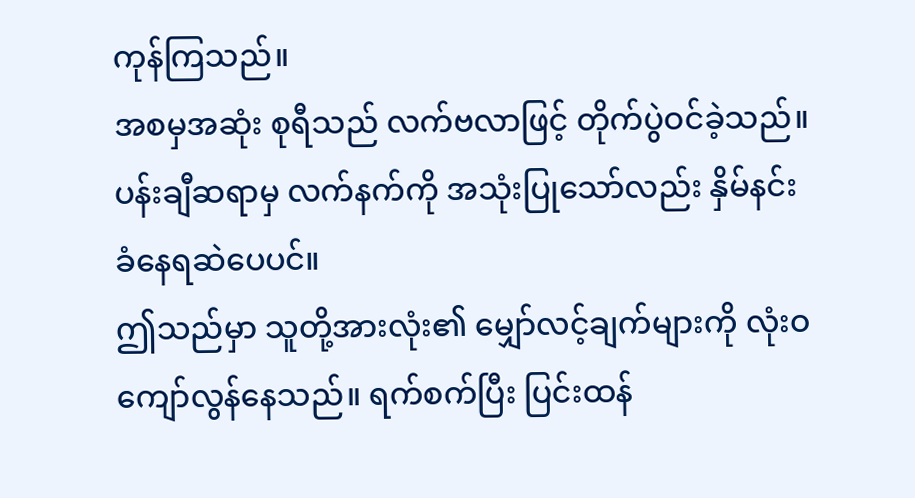ကုန်ကြသည်။
အစမှအဆုံး စုရီသည် လက်ဗလာဖြင့် တိုက်ပွဲဝင်ခဲ့သည်။ ပန်းချီဆရာမှ လက်နက်ကို အသုံးပြုသော်လည်း နှိမ်နင်းခံနေရဆဲပေပင်။
ဤသည်မှာ သူတို့အားလုံး၏ မျှော်လင့်ချက်များကို လုံးဝကျော်လွန်နေသည်။ ရက်စက်ပြီး ပြင်းထန်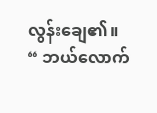လွန်းချေ၏။
“ ဘယ်လောက်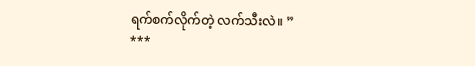ရက်စက်လိုက်တဲ့ လက်သီးလဲ။ ”
***